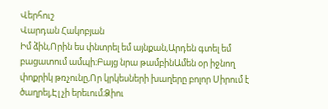Վերհուշ
Վարդան Հակոբյան
Իմ ձին,Որին ես փնտրել եմ այնքան,Արդեն գտել եմ բացատում ամպի։Բայց նրա թամբինԱմեն օր իջնող փոքրիկ թռչունը,Որ կրկեսների խաղերը բոլոր Սիրում է ծաղրել,Էլ չի երեւում։Ձիու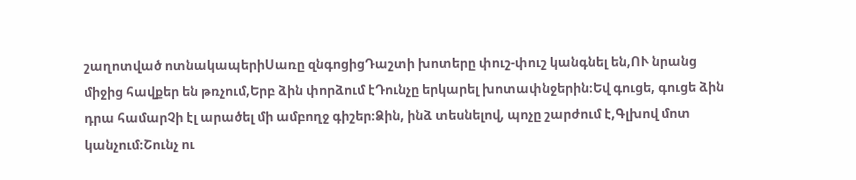շաղոտված ոտնակապերիՍառը զնգոցիցԴաշտի խոտերը փուշ-փուշ կանգնել են,ՈՒ նրանց միջից հավքեր են թռչում,Երբ ձին փորձում էԴունչը երկարել խոտափնջերին։Եվ գուցե, գուցե ձին դրա համարՉի էլ արածել մի ամբողջ գիշեր։Ձին, ինձ տեսնելով, պոչը շարժում է,Գլխով մոտ կանչում։Շունչ ու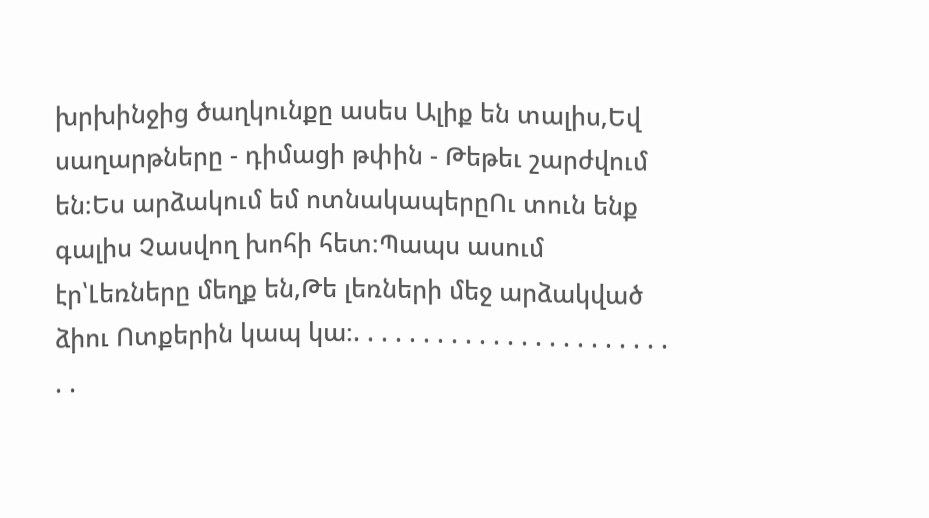խրխինջից ծաղկունքը ասես Ալիք են տալիս,Եվ սաղարթները - դիմացի թփին - Թեթեւ շարժվում են։Ես արձակում եմ ոտնակապերըՈւ տուն ենք գալիս Չասվող խոհի հետ։Պապս ասում էր՝Լեռները մեղք են,Թե լեռների մեջ արձակված ձիու Ոտքերին կապ կա։. . . . . . . . . . . . . . . . . . . . . . . . .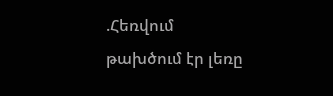.Հեռվում թախծում էր լեռը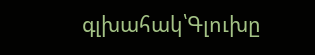գլխահակ՝Գլուխը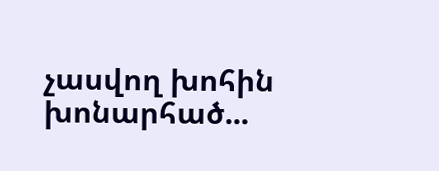չասվող խոհին խոնարհած...